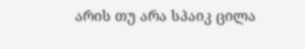არის თუ არა სპაიკ ცილა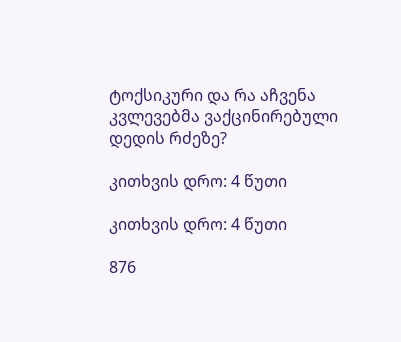ტოქსიკური და რა აჩვენა კვლევებმა ვაქცინირებული დედის რძეზე?

კითხვის დრო: 4 წუთი

კითხვის დრო: 4 წუთი

876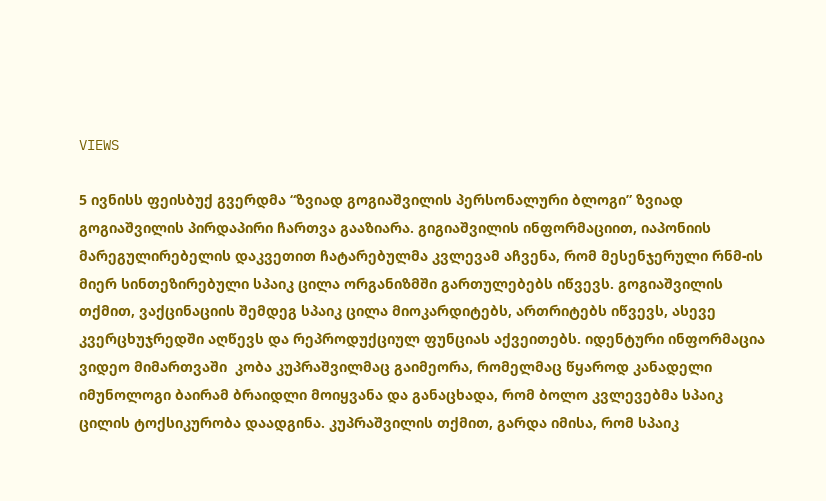VIEWS

5 ივნისს ფეისბუქ გვერდმა “ზვიად გოგიაშვილის პერსონალური ბლოგი” ზვიად გოგიაშვილის პირდაპირი ჩართვა გააზიარა. გიგიაშვილის ინფორმაციით, იაპონიის მარეგულირებელის დაკვეთით ჩატარებულმა კვლევამ აჩვენა, რომ მესენჯერული რნმ-ის მიერ სინთეზირებული სპაიკ ცილა ორგანიზმში გართულებებს იწვევს. გოგიაშვილის თქმით, ვაქცინაციის შემდეგ სპაიკ ცილა მიოკარდიტებს, ართრიტებს იწვევს, ასევე კვერცხუჯრედში აღწევს და რეპროდუქციულ ფუნციას აქვეითებს. იდენტური ინფორმაცია ვიდეო მიმართვაში  კობა კუპრაშვილმაც გაიმეორა, რომელმაც წყაროდ კანადელი იმუნოლოგი ბაირამ ბრაიდლი მოიყვანა და განაცხადა, რომ ბოლო კვლევებმა სპაიკ ცილის ტოქსიკურობა დაადგინა. კუპრაშვილის თქმით, გარდა იმისა, რომ სპაიკ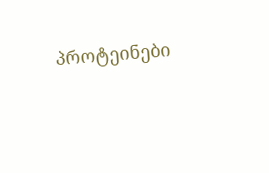პროტეინები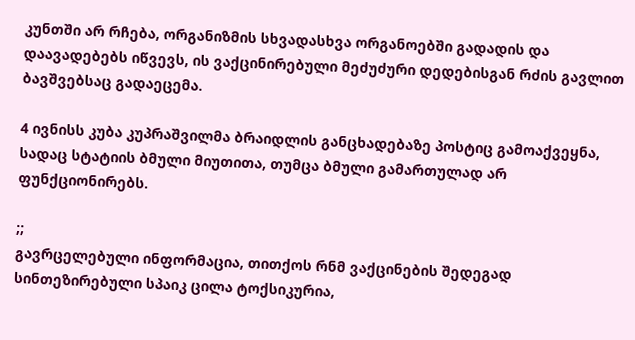კუნთში არ რჩება, ორგანიზმის სხვადასხვა ორგანოებში გადადის და დაავადებებს იწვევს, ის ვაქცინირებული მეძუძური დედებისგან რძის გავლით ბავშვებსაც გადაეცემა.

4 ივნისს კუბა კუპრაშვილმა ბრაიდლის განცხადებაზე პოსტიც გამოაქვეყნა, სადაც სტატიის ბმული მიუთითა, თუმცა ბმული გამართულად არ ფუნქციონირებს.

;;
გავრცელებული ინფორმაცია, თითქოს რნმ ვაქცინების შედეგად სინთეზირებული სპაიკ ცილა ტოქსიკურია,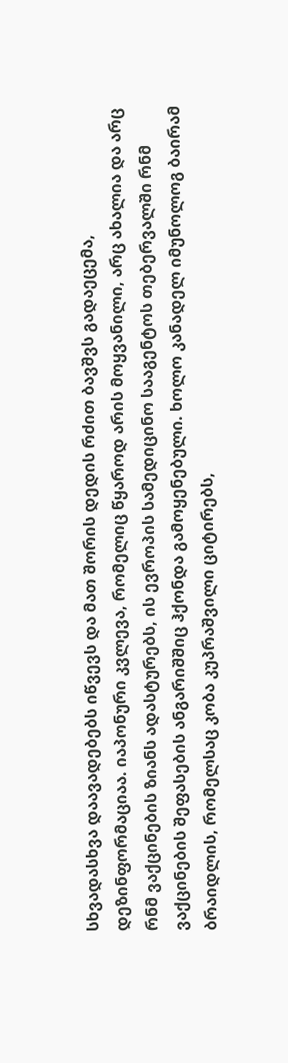სხვადასხვა დაავადებებს იწვევს და მათ შორის დედის რძით ბავშვს გადაეცემა, დეზინფორმაციაა. იაპონური კვლევა, რომელიც წყაროდ არის მოყვანილი, არც ახალია და არც რნმ ვაქცინების ზიანს ადასტურებს, ის ევროპის სამედიცინო სააგენტოს თებერვალში რნმ ვაქცინების შეფასების ანგარიშშიც ჰქონდა გამოყენებული. ხოლო კანადელ იმუნოლოგ ბაირამ ბრაიდლის, რომელსაც კობა კუპრაშვილი ციტირებს,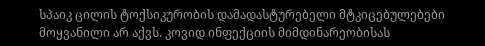სპაიკ ცილის ტოქსიკურობის დამადასტურებელი მტკიცებულებები მოყვანილი არ აქვს. კოვიდ ინფექციის მიმდინარეობისას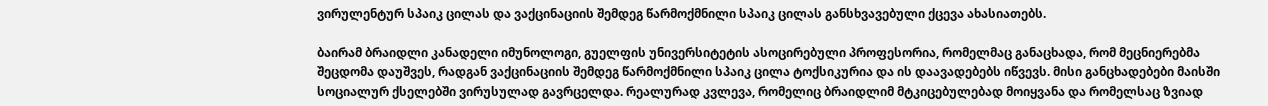ვირულენტურ სპაიკ ცილას და ვაქცინაციის შემდეგ წარმოქმნილი სპაიკ ცილას განსხვავებული ქცევა ახასიათებს.

ბაირამ ბრაიდლი კანადელი იმუნოლოგი, გუელფის უნივერსიტეტის ასოცირებული პროფესორია, რომელმაც განაცხადა, რომ მეცნიერებმა შეცდომა დაუშვეს, რადგან ვაქცინაციის შემდეგ წარმოქმნილი სპაიკ ცილა ტოქსიკურია და ის დაავადებებს იწვევს. მისი განცხადებები მაისში სოციალურ ქსელებში ვირუსულად გავრცელდა. რეალურად კვლევა, რომელიც ბრაიდლიმ მტკიცებულებად მოიყვანა და რომელსაც ზვიად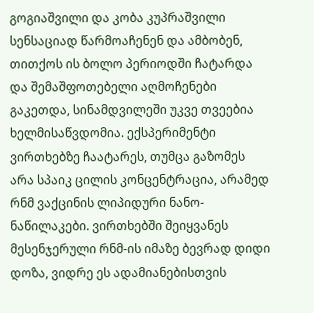გოგიაშვილი და კობა კუპრაშვილი სენსაციად წარმოაჩენენ და ამბობენ, თითქოს ის ბოლო პერიოდში ჩატარდა და შემაშფოთებელი აღმოჩენები გაკეთდა, სინამდვილეში უკვე თვეებია ხელმისაწვდომია. ექსპერიმენტი ვირთხებზე ჩაატარეს, თუმცა გაზომეს არა სპაიკ ცილის კონცენტრაცია, არამედ რნმ ვაქცინის ლიპიდური ნანო-ნაწილაკები. ვირთხებში შეიყვანეს მესენჯერული რნმ-ის იმაზე ბევრად დიდი დოზა, ვიდრე ეს ადამიანებისთვის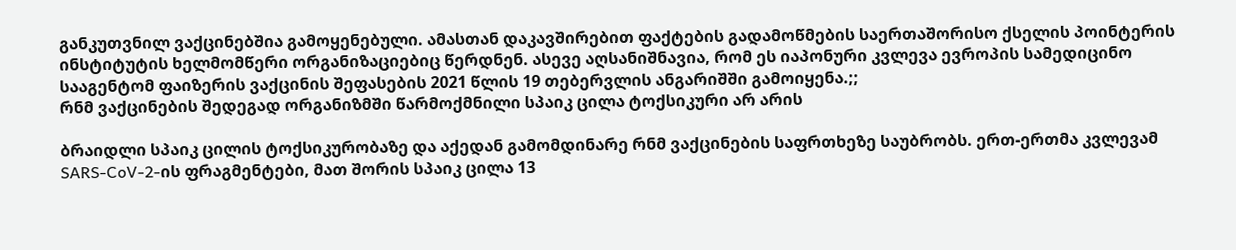განკუთვნილ ვაქცინებშია გამოყენებული. ამასთან დაკავშირებით ფაქტების გადამოწმების საერთაშორისო ქსელის პოინტერის ინსტიტუტის ხელმომწერი ორგანიზაციებიც წერდნენ. ასევე აღსანიშნავია, რომ ეს იაპონური კვლევა ევროპის სამედიცინო სააგენტომ ფაიზერის ვაქცინის შეფასების 2021 წლის 19 თებერვლის ანგარიშში გამოიყენა.;;
რნმ ვაქცინების შედეგად ორგანიზმში წარმოქმნილი სპაიკ ცილა ტოქსიკური არ არის

ბრაიდლი სპაიკ ცილის ტოქსიკურობაზე და აქედან გამომდინარე რნმ ვაქცინების საფრთხეზე საუბრობს. ერთ-ერთმა კვლევამ SARS-CoV-2-ის ფრაგმენტები, მათ შორის სპაიკ ცილა 13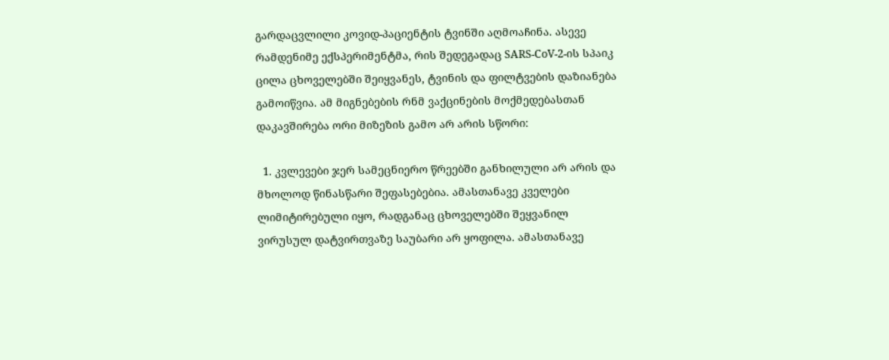გარდაცვლილი კოვიდ-პაციენტის ტვინში აღმოაჩინა. ასევე რამდენიმე ექსპერიმენტმა, რის შედეგადაც SARS-CoV-2-ის სპაიკ ცილა ცხოველებში შეიყვანეს, ტვინის და ფილტვების დაზიანება გამოიწვია. ამ მიგნებების რნმ ვაქცინების მოქმედებასთან დაკავშირება ორი მიზეზის გამო არ არის სწორი:

  1. კვლევები ჯერ სამეცნიერო წრეებში განხილული არ არის და მხოლოდ წინასწარი შეფასებებია. ამასთანავე კველები ლიმიტირებული იყო, რადგანაც ცხოველებში შეყვანილ ვირუსულ დატვირთვაზე საუბარი არ ყოფილა. ამასთანავე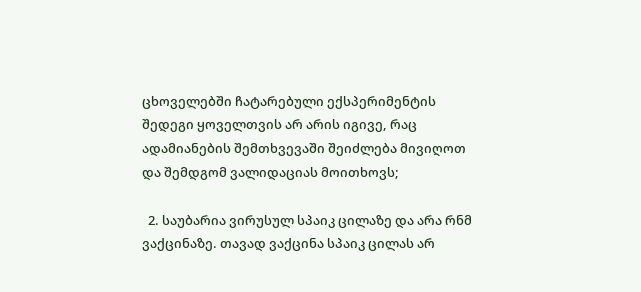ცხოველებში ჩატარებული ექსპერიმენტის შედეგი ყოველთვის არ არის იგივე, რაც ადამიანების შემთხვევაში შეიძლება მივიღოთ და შემდგომ ვალიდაციას მოითხოვს;

  2. საუბარია ვირუსულ სპაიკ ცილაზე და არა რნმ ვაქცინაზე. თავად ვაქცინა სპაიკ ცილას არ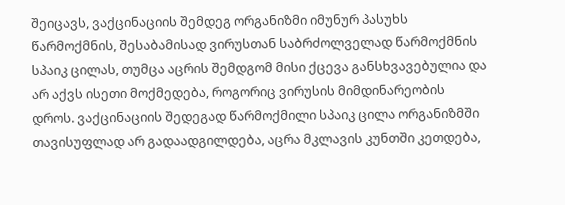შეიცავს, ვაქცინაციის შემდეგ ორგანიზმი იმუნურ პასუხს წარმოქმნის, შესაბამისად ვირუსთან საბრძოლველად წარმოქმნის სპაიკ ცილას, თუმცა აცრის შემდგომ მისი ქცევა განსხვავებულია და არ აქვს ისეთი მოქმედება, როგორიც ვირუსის მიმდინარეობის დროს. ვაქცინაციის შედეგად წარმოქმილი სპაიკ ცილა ორგანიზმში თავისუფლად არ გადაადგილდება, აცრა მკლავის კუნთში კეთდება,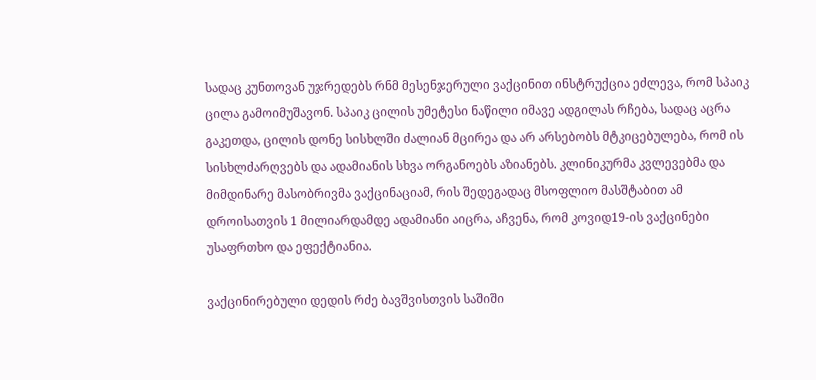სადაც კუნთოვან უჯრედებს რნმ მესენჯერული ვაქცინით ინსტრუქცია ეძლევა, რომ სპაიკ ცილა გამოიმუშავონ. სპაიკ ცილის უმეტესი ნაწილი იმავე ადგილას რჩება, სადაც აცრა გაკეთდა, ცილის დონე სისხლში ძალიან მცირეა და არ არსებობს მტკიცებულება, რომ ის სისხლძარღვებს და ადამიანის სხვა ორგანოებს აზიანებს. კლინიკურმა კვლევებმა და მიმდინარე მასობრივმა ვაქცინაციამ, რის შედეგადაც მსოფლიო მასშტაბით ამ დროისათვის 1 მილიარდამდე ადამიანი აიცრა, აჩვენა, რომ კოვიდ19-ის ვაქცინები უსაფრთხო და ეფექტიანია.

ვაქცინირებული დედის რძე ბავშვისთვის საშიში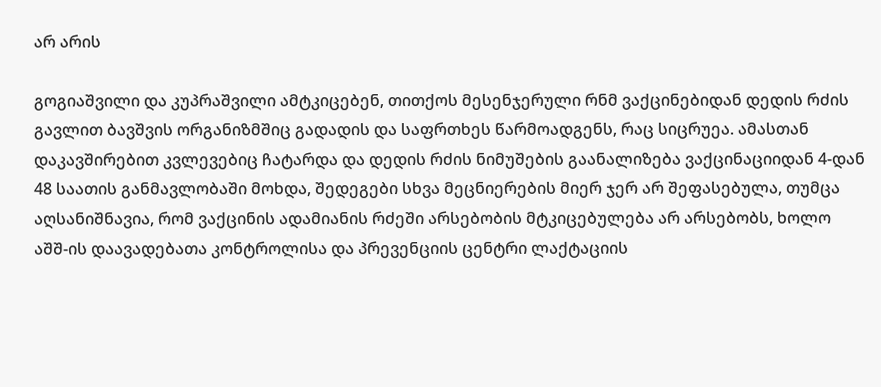არ არის

გოგიაშვილი და კუპრაშვილი ამტკიცებენ, თითქოს მესენჯერული რნმ ვაქცინებიდან დედის რძის გავლით ბავშვის ორგანიზმშიც გადადის და საფრთხეს წარმოადგენს, რაც სიცრუეა. ამასთან დაკავშირებით კვლევებიც ჩატარდა და დედის რძის ნიმუშების გაანალიზება ვაქცინაციიდან 4-დან 48 საათის განმავლობაში მოხდა, შედეგები სხვა მეცნიერების მიერ ჯერ არ შეფასებულა, თუმცა აღსანიშნავია, რომ ვაქცინის ადამიანის რძეში არსებობის მტკიცებულება არ არსებობს, ხოლო აშშ-ის დაავადებათა კონტროლისა და პრევენციის ცენტრი ლაქტაციის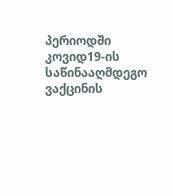პერიოდში კოვიდ19-ის საწინააღმდეგო ვაქცინის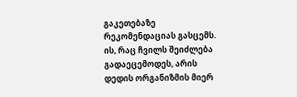გაკეთებაზე რეკომენდაციას გასცემს. ის, რაც ჩვილს შეიძლება გადაეცემოდეს, არის დედის ორგანიზმის მიერ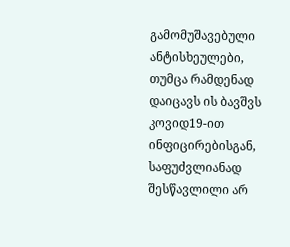გამომუშავებული ანტისხეულები, თუმცა რამდენად დაიცავს ის ბავშვს კოვიდ19-ით ინფიცირებისგან, საფუძვლიანად შესწავლილი არ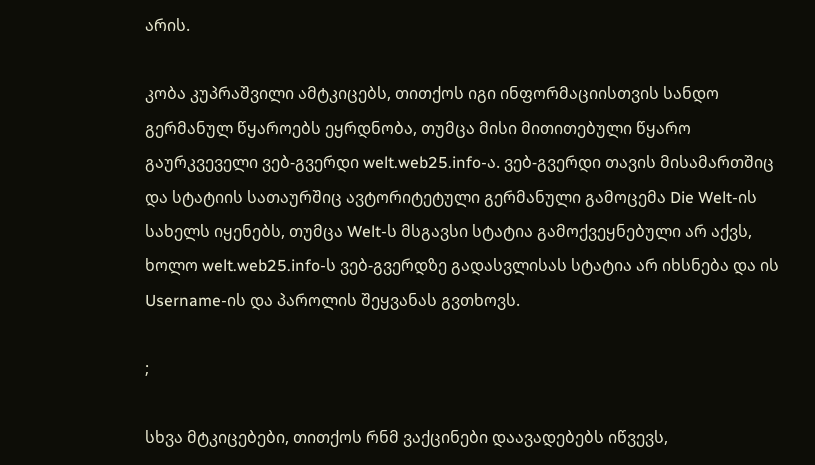არის.

კობა კუპრაშვილი ამტკიცებს, თითქოს იგი ინფორმაციისთვის სანდო გერმანულ წყაროებს ეყრდნობა, თუმცა მისი მითითებული წყარო გაურკვეველი ვებ-გვერდი welt.web25.info-ა. ვებ-გვერდი თავის მისამართშიც და სტატიის სათაურშიც ავტორიტეტული გერმანული გამოცემა Die Welt-ის სახელს იყენებს, თუმცა Welt-ს მსგავსი სტატია გამოქვეყნებული არ აქვს, ხოლო welt.web25.info-ს ვებ-გვერდზე გადასვლისას სტატია არ იხსნება და ის Username-ის და პაროლის შეყვანას გვთხოვს.

;

სხვა მტკიცებები, თითქოს რნმ ვაქცინები დაავადებებს იწვევს,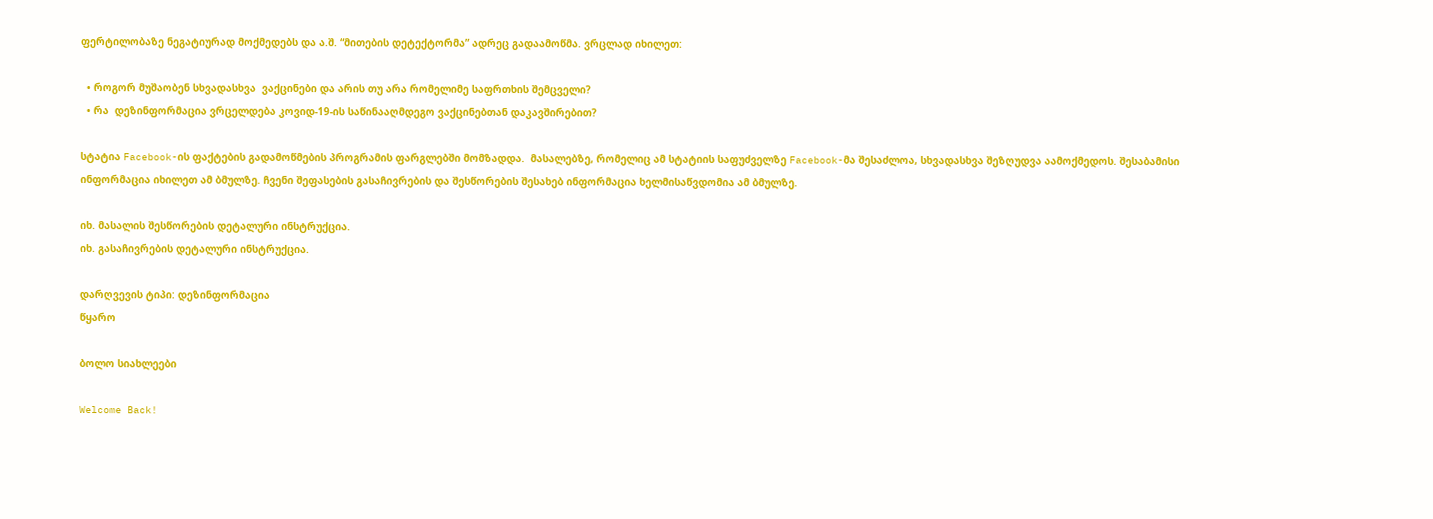ფერტილობაზე ნეგატიურად მოქმედებს და ა.შ. “მითების დეტექტორმა” ადრეც გადაამოწმა. ვრცლად იხილეთ:

  • როგორ მუშაობენ სხვადასხვა  ვაქცინები და არის თუ არა რომელიმე საფრთხის შემცველი?
  • რა  დეზინფორმაცია ვრცელდება კოვიდ-19-ის საწინააღმდეგო ვაქცინებთან დაკავშირებით?

სტატია Facebook-ის ფაქტების გადამოწმების პროგრამის ფარგლებში მომზადდა.  მასალებზე, რომელიც ამ სტატიის საფუძველზე Facebook-მა შესაძლოა, სხვადასხვა შეზღუდვა აამოქმედოს. შესაბამისი ინფორმაცია იხილეთ ამ ბმულზე. ჩვენი შეფასების გასაჩივრების და შესწორების შესახებ ინფორმაცია ხელმისაწვდომია ამ ბმულზე.

იხ. მასალის შესწორების დეტალური ინსტრუქცია.
იხ. გასაჩივრების დეტალური ინსტრუქცია.

დარღვევის ტიპი: დეზინფორმაცია
წყარო

ბოლო სიახლეები

Welcome Back!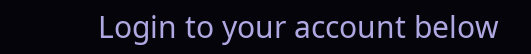Login to your account below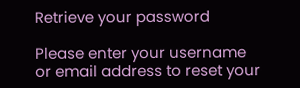Retrieve your password

Please enter your username or email address to reset your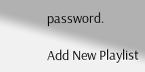password.

Add New Playlist